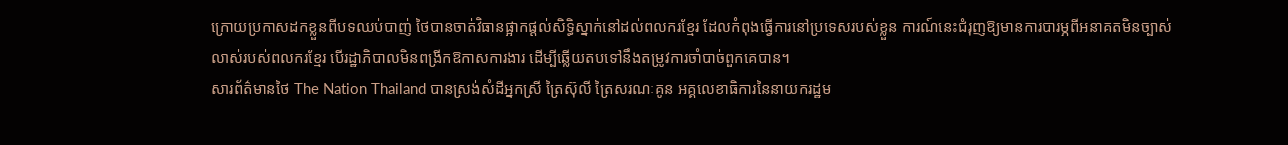ក្រោយប្រកាសដកខ្លួនពីបទឈប់បាញ់ ថៃបានចាត់វិធានផ្អាកផ្ដល់សិទ្ធិស្នាក់នៅដល់ពលករខ្មែរ ដែលកំពុងធ្វើការនៅប្រទេសរបស់ខ្លួន ការណ៍នេះជំរុញឱ្យមានការបារម្ភពីអនាគតមិនច្បាស់លាស់របស់ពលករខ្មែរ បើរដ្ឋាភិបាលមិនពង្រីកឱកាសការងារ ដើម្បីឆ្លើយតបទៅនឹងតម្រូវការចាំបាច់ពួកគេបាន។
សារព័ត៌មានថៃ The Nation Thailand បានស្រង់សំដីអ្នកស្រី ត្រៃស៊ុលី ត្រៃសរណៈគូន អគ្គលេខាធិការនៃនាយករដ្ឋម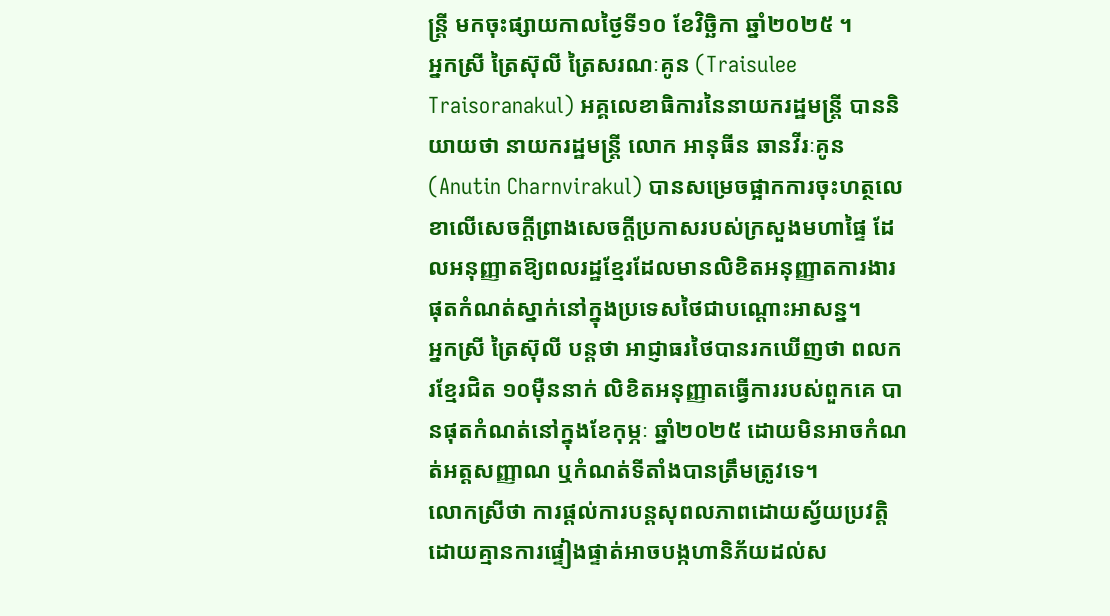ន្ត្រី មកចុះផ្សាយកាលថ្ងៃទី១០ ខែវិច្ឆិកា ឆ្នាំ២០២៥ ។
អ្នកស្រី ត្រៃស៊ុលី ត្រៃសរណៈគូន (Traisulee Traisoranakul) អគ្គលេខាធិការនៃនាយករដ្ឋមន្ត្រី បាននិយាយថា នាយករដ្ឋមន្ត្រី លោក អានុធីន ឆានវីរៈគូន (Anutin Charnvirakul) បានសម្រេចផ្អាកការចុះហត្ថលេខាលើសេចក្តីព្រាងសេចក្តីប្រកាសរបស់ក្រសួងមហាផ្ទៃ ដែលអនុញ្ញាតឱ្យពលរដ្ឋខ្មែរដែលមានលិខិតអនុញ្ញាតការងារផុតកំណត់ស្នាក់នៅក្នុងប្រទេសថៃជាបណ្តោះអាសន្ន។
អ្នកស្រី ត្រៃស៊ុលី បន្តថា អាជ្ញាធរថៃបានរកឃើញថា ពលករខ្មែរជិត ១០ម៉ឺននាក់ លិខិតអនុញ្ញាតធ្វើការរបស់ពួកគេ បានផុតកំណត់នៅក្នុងខែកុម្ភៈ ឆ្នាំ២០២៥ ដោយមិនអាចកំណត់អត្តសញ្ញាណ ឬកំណត់ទីតាំងបានត្រឹមត្រូវទេ។
លោកស្រីថា ការផ្តល់ការបន្តសុពលភាពដោយស្វ័យប្រវត្តិ ដោយគ្មានការផ្ទៀងផ្ទាត់អាចបង្កហានិភ័យដល់ស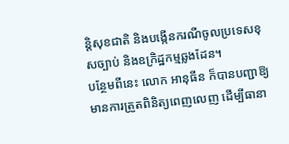ន្តិសុខជាតិ និងបង្កើនករណីចូលប្រទេសខុសច្បាប់ និងឧក្រិដ្ឋកម្មឆ្លងដែន។
បន្ថែមពីនេះ លោក អានុធីន ក៏បានបញ្ជាឱ្យមានការត្រួតពិនិត្យពេញលេញ ដើម្បីធានា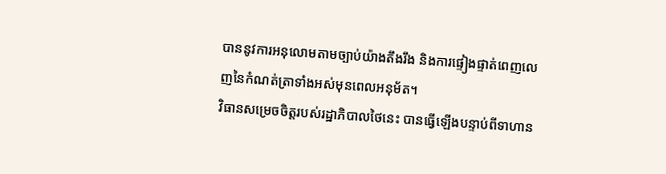បាននូវការអនុលោមតាមច្បាប់យ៉ាងតឹងរឹង និងការផ្ទៀងផ្ទាត់ពេញលេញនៃកំណត់ត្រាទាំងអស់មុនពេលអនុម័ត។
វិធានសម្រេចចិត្តរបស់រដ្ឋាភិបាលថៃនេះ បានធ្វើឡើងបន្ទាប់ពីទាហាន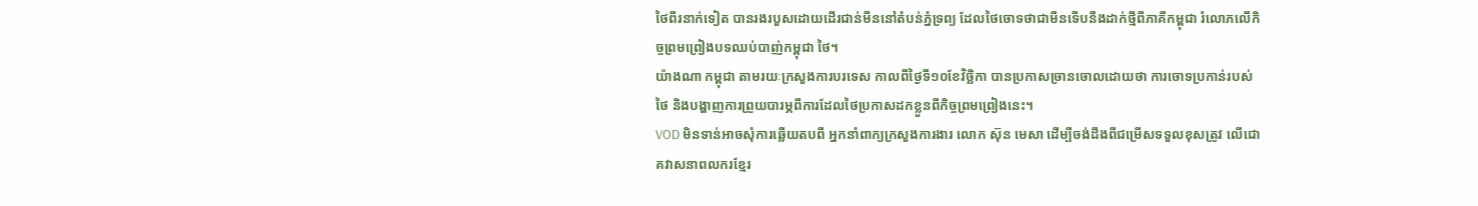ថៃពីរនាក់ទៀត បានរងរបួសដោយដើរជាន់មីននៅតំបន់ភ្នំទ្រព្យ ដែលថៃចោទថាជាមីនទើបនឹងដាក់ថ្មីពីភាគីកម្ពុជា រំលោភលើកិច្ចព្រមព្រៀងបទឈប់បាញ់កម្ពុជា ថៃ។
យ៉ាងណា កម្ពុជា តាមរយៈក្រសួងការបរទេស កាលពីថ្ងៃទី១០ខែវិច្ឆិកា បានប្រកាសច្រានចោលដោយថា ការចោទប្រកាន់របស់ថៃ និងបង្ហាញការព្រួយបារម្ភពីការដែលថៃប្រកាសដកខ្លួនពីកិច្ចព្រមព្រៀងនេះ។
VOD មិនទាន់អាចសុំការឆ្លើយតបពី អ្នកនាំពាក្យក្រសួងការងារ លោក ស៊ុន មេសា ដើម្បីចង់ដឹងពីជម្រើសទទួលខុសត្រូវ លើជោគវាសនាពលករខ្មែរ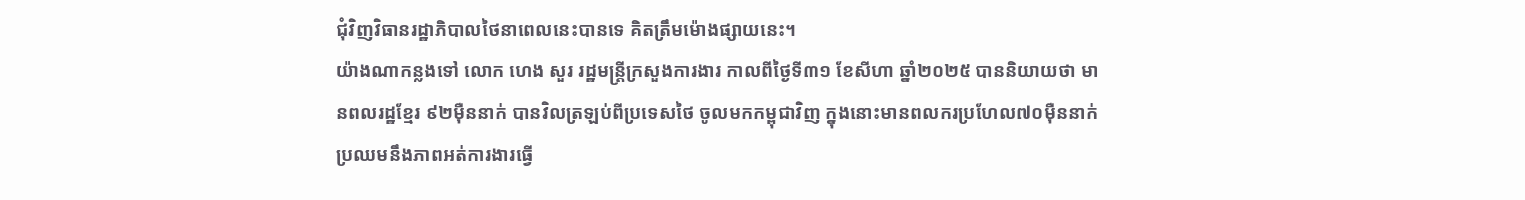ជុំវិញវិធានរដ្ឋាភិបាលថៃនាពេលនេះបានទេ គិតត្រឹមម៉ោងផ្សាយនេះ។
យ៉ាងណាកន្លងទៅ លោក ហេង សួរ រដ្ឋមន្ត្រីក្រសួងការងារ កាលពីថ្ងៃទី៣១ ខែសីហា ឆ្នាំ២០២៥ បាននិយាយថា មានពលរដ្ឋខ្មែរ ៩២ម៉ឺននាក់ បានវិលត្រឡប់ពីប្រទេសថៃ ចូលមកកម្ពុជាវិញ ក្នុងនោះមានពលករប្រហែល៧០ម៉ឺននាក់ ប្រឈមនឹងភាពអត់ការងារធ្វើ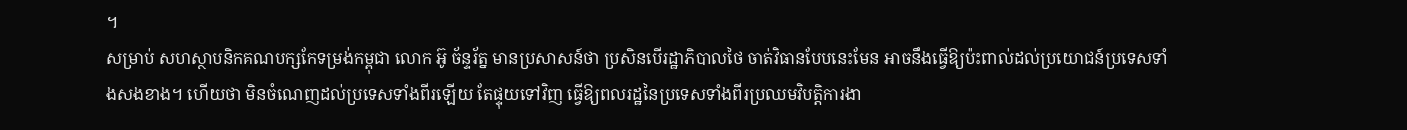។
សម្រាប់ សហស្ថាបនិកគណបក្សកែទម្រង់កម្ពុជា លោក អ៊ូ ច័ន្ទរ័ត្ន មានប្រសាសន៍ថា ប្រសិនបើរដ្ឋាភិបាលថៃ ចាត់វិធានបែបនេះមែន អាចនឹងធ្វើឱ្យប៉ះពាល់ដល់ប្រយោជន៍ប្រទេសទាំងសងខាង។ ហើយថា មិនចំណេញដល់ប្រទេសទាំងពីរឡើយ តែផ្ទុយទៅវិញ ធ្វើឱ្យពលរដ្ឋនៃប្រទេសទាំងពីរប្រឈមវិបត្តិការងា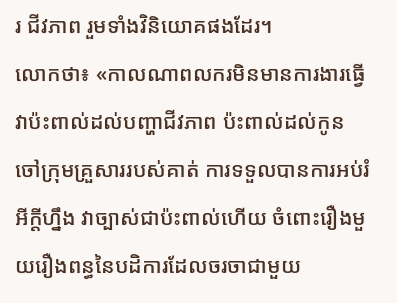រ ជីវភាព រួមទាំងវិនិយោគផងដែរ។
លោកថា៖ «កាលណាពលករមិនមានការងារធ្វើ វាប៉ះពាល់ដល់បញ្ហាជីវភាព ប៉ះពាល់ដល់កូនចៅក្រុមគ្រួសាររបស់គាត់ ការទទួលបានការអប់រំអីក្ដីហ្នឹង វាច្បាស់ជាប៉ះពាល់ហើយ ចំពោះរឿងមួយរឿងពន្ធនៃបដិការដែលចរចាជាមួយ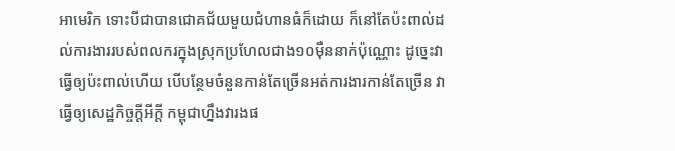អាមេរិក ទោះបីជាបានជោគជ័យមួយជំហានធំក៏ដោយ ក៏នៅតែប៉ះពាល់ដល់ការងាររបស់ពលករក្នុងស្រុកប្រហែលជាង១០ម៉ឺននាក់ប៉ុណ្ណោះ ដូច្នេះវាធ្វើឲ្យប៉ះពាល់ហើយ បើបន្ថែមចំនួនកាន់តែច្រើនអត់ការងារកាន់តែច្រើន វាធ្វើឲ្យសេដ្ឋកិច្ចក្ដីអីក្ដី កម្ពុជាហ្នឹងវារងផ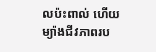លប៉ះពាល់ ហើយម្យ៉ាងជីវភាពរប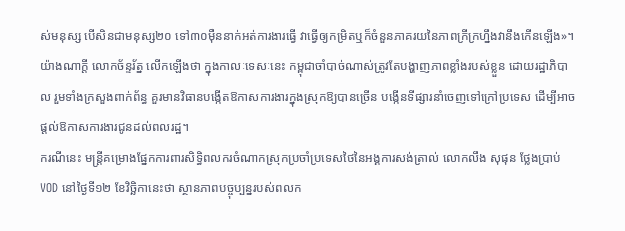ស់មនុស្ស បើសិនជាមនុស្ស២០ ទៅ៣០ម៉ឺននាក់អត់ការងារធ្វើ វាធ្វើឲ្យកម្រិតឬក៏ចំនួនភាគរយនៃភាពក្រីក្រហ្នឹងវានឹងកើនឡើង»។
យ៉ាងណាក្ដី លោកច័ន្ទរ័ត្ន លើកឡើងថា ក្នុងកាលៈទេសៈនេះ កម្ពុជាចាំបាច់ណាស់ត្រូវតែបង្ហាញភាពខ្លាំងរបស់ខ្លួន ដោយរដ្ឋាភិបាល រួមទាំងក្រសួងពាក់ព័ន្ធ គួរមានវិធានបង្កើតឱកាសការងារក្នុងស្រុកឱ្យបានច្រើន បង្កើនទីផ្សារនាំចេញទៅក្រៅប្រទេស ដើម្បីអាចផ្ដល់ឱកាសការងារជូនដល់ពលរដ្ឋ។
ករណីនេះ មន្ត្រីគម្រោងផ្នែកការពារសិទ្ធិពលករចំណាកស្រុកប្រចាំប្រទេសថៃនៃអង្គការសង់ត្រាល់ លោកលឹង សុផុន ថ្លែងប្រាប់VOD នៅថ្ងៃទី១២ ខែវិច្ឆិកានេះថា ស្ថានភាពបច្ចុប្បន្នរបស់ពលក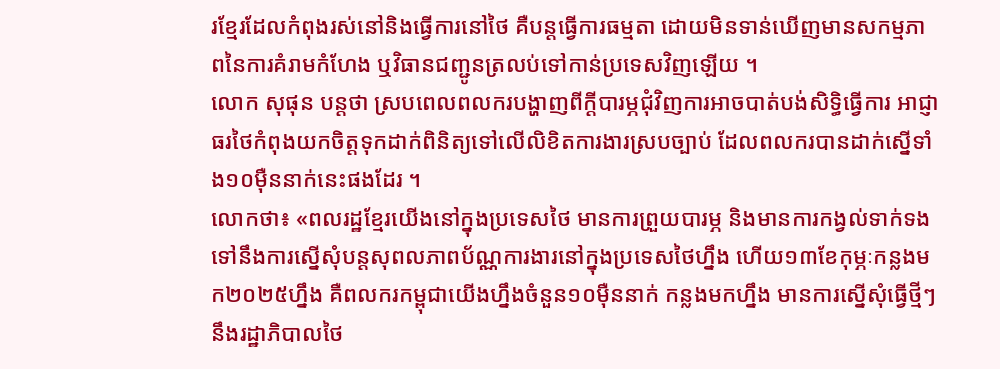រខ្មែរដែលកំពុងរស់នៅនិងធ្វើការនៅថៃ គឺបន្តធ្វើការធម្មតា ដោយមិនទាន់ឃើញមានសកម្មភាពនៃការគំរាមកំហែង ឬវិធានជញ្ជូនត្រលប់ទៅកាន់ប្រទេសវិញឡើយ ។
លោក សុផុន បន្តថា ស្របពេលពលករបង្ហាញពីក្ដីបារម្ភជុំវិញការអាចបាត់បង់សិទ្ធិធ្វើការ អាជ្ញាធរថៃកំពុងយកចិត្តទុកដាក់ពិនិត្យទៅលើលិខិតការងារស្របច្បាប់ ដែលពលករបានដាក់ស្នើទាំង១០ម៉ឺននាក់នេះផងដែរ ។
លោកថា៖ «ពលរដ្ឋខ្មែរយើងនៅក្នុងប្រទេសថៃ មានការព្រួយបារម្ភ និងមានការកង្វល់ទាក់ទងទៅនឹងការស្នើសុំបន្តសុពលភាពប័ណ្ណការងារនៅក្នុងប្រទេសថៃហ្នឹង ហើយ១៣ខែកុម្ភៈកន្លងមក២០២៥ហ្នឹង គឺពលករកម្ពុជាយើងហ្នឹងចំនួន១០ម៉ឺននាក់ កន្លងមកហ្នឹង មានការស្នើសុំធ្វើថ្មីៗនឹងរដ្ឋាភិបាលថៃ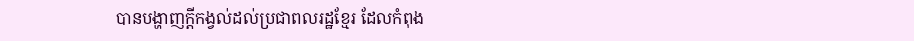បានបង្ហាញក្តីកង្វល់ដល់ប្រជាពលរដ្ឋខ្មែរ ដែលកំពុង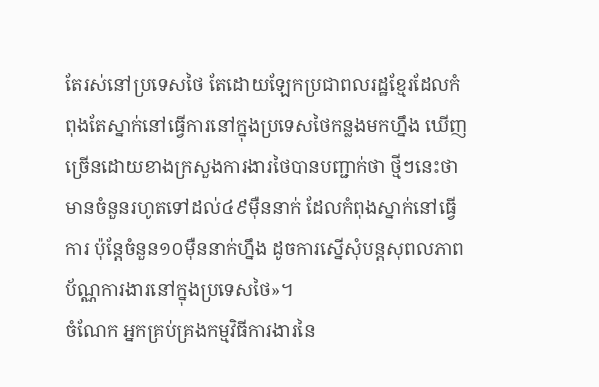តែរស់នៅប្រទេសថៃ តែដោយឡែកប្រជាពលរដ្ឋខ្មែរដែលកំពុងតែស្នាក់នៅធ្វើការនៅក្នុងប្រទេសថៃកន្លងមកហ្នឹង ឃើញច្រើនដោយខាងក្រសួងការងារថៃបានបញ្ជាក់ថា ថ្មីៗនេះថាមានចំនួនរហូតទៅដល់៤៩ម៉ឺននាក់ ដែលកំពុងស្នាក់នៅធ្វើការ ប៉ុន្តែចំនួន១០ម៉ឺននាក់ហ្នឹង ដូចការស្នើសុំបន្តសុពលភាពប័ណ្ណការងារនៅក្នុងប្រទេសថៃ»។
ចំណែក អ្នកគ្រប់គ្រងកម្មវិធីការងារនៃ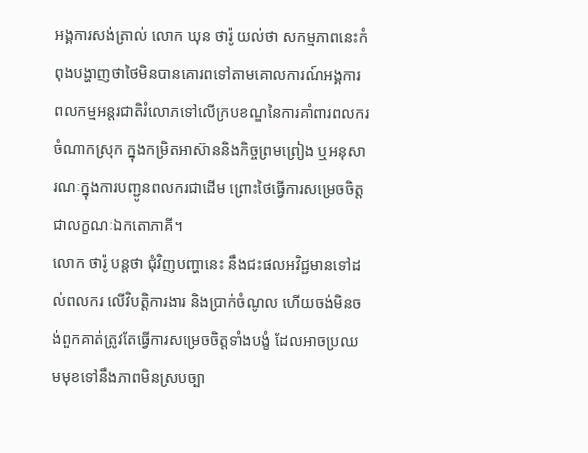អង្គការសង់ត្រាល់ លោក ឃុន ថារ៉ូ យល់ថា សកម្មភាពនេះកំពុងបង្ហាញថាថៃមិនបានគោរពទៅតាមគោលការណ៍អង្គការពលកម្មអន្តរជាតិរំលោភទៅលើក្របខណ្ឌនៃការគាំពារពលករចំណាកស្រុក ក្នុងកម្រិតអាស៊ាននិងកិច្ចព្រមព្រៀង ឬអនុសារណៈក្នុងការបញ្ជូនពលករជាដើម ព្រោះថៃធ្វើការសម្រេចចិត្តជាលក្ខណៈឯកតោភាគី។
លោក ថារ៉ូ បន្តថា ជុំវិញបញ្ហានេះ នឹងជះផលអវិជ្ជមានទៅដល់ពលករ លើវិបត្តិការងារ និងប្រាក់ចំណូល ហើយចង់មិនចង់ពួកគាត់ត្រូវតែធ្វើការសម្រេចចិត្តទាំងបង្ខំ ដែលអាចប្រឈមមុខទៅនឹងភាពមិនស្របច្បា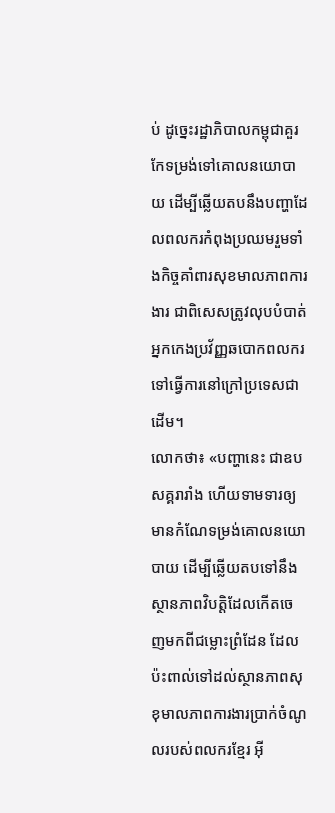ប់ ដូច្នេះរដ្ឋាភិបាលកម្ពុជាគួរកែទម្រង់ទៅគោលនយោបាយ ដើម្បីឆ្លើយតបនឹងបញ្ហាដែលពលករកំពុងប្រឈមរួមទាំងកិច្ចគាំពារសុខមាលភាពការងារ ជាពិសេសត្រូវលុបបំបាត់អ្នកកេងប្រវ័ញ្ញឆបោកពលករទៅធ្វើការនៅក្រៅប្រទេសជាដើម។
លោកថា៖ «បញ្ហានេះ ជាឧបសគ្គរារាំង ហើយទាមទារឲ្យមានកំណែទម្រង់គោលនយោបាយ ដើម្បីឆ្លើយតបទៅនឹងស្ថានភាពវិបត្តិដែលកើតចេញមកពីជម្លោះព្រំដែន ដែលប៉ះពាល់ទៅដល់ស្ថានភាពសុខុមាលភាពការងារប្រាក់ចំណូលរបស់ពលករខ្មែរ អ៊ី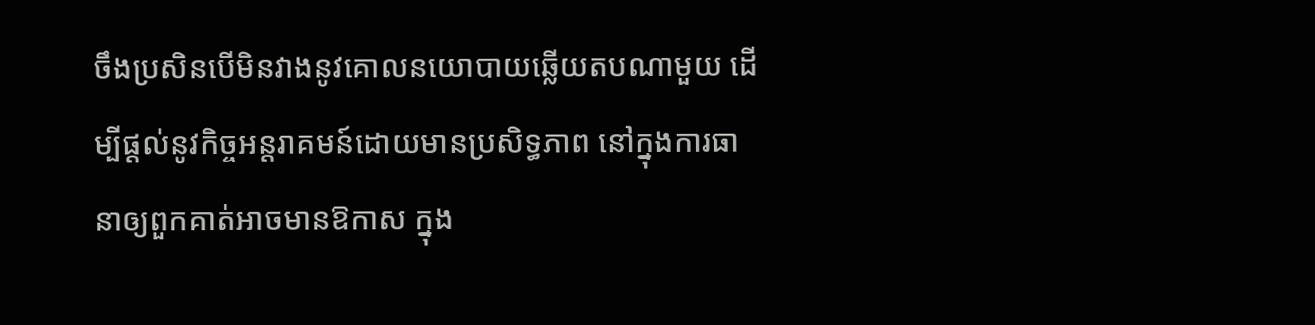ចឹងប្រសិនបើមិនវាងនូវគោលនយោបាយឆ្លើយតបណាមួយ ដើម្បីផ្ដល់នូវកិច្ចអន្តរាគមន៍ដោយមានប្រសិទ្ធភាព នៅក្នុងការធានាឲ្យពួកគាត់អាចមានឱកាស ក្នុង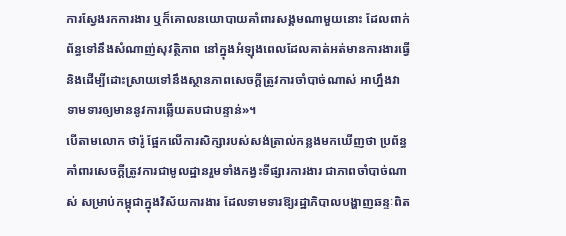ការស្វែងរកការងារ ឬក៏គោលនយោបាយគាំពារសង្គមណាមួយនោះ ដែលពាក់ព័ន្ធទៅនឹងសំណាញ់សុវត្ថិភាព នៅក្នុងអំឡុងពេលដែលគាត់អត់មានការងារធ្វើ និងដើម្បីដោះស្រាយទៅនឹងស្ថានភាពសេចក្ដីត្រូវការចាំបាច់ណាស់ អាហ្នឹងវាទាមទារឲ្យមាននូវការឆ្លើយតបជាបន្ទាន់»។
បើតាមលោក ថារ៉ូ ផ្អែកលើការសិក្សារបស់សង់ត្រាល់កន្លងមកឃើញថា ប្រព័ន្ធគាំពារសេចក្ដីត្រូវការជាមូលដ្ឋានរួមទាំងកង្វះទីផ្សារការងារ ជាភាពចាំបាច់ណាស់ សម្រាប់កម្ពុជាក្នុងវិស័យការងារ ដែលទាមទារឱ្យរដ្ឋាភិបាលបង្ហាញឆន្ទៈពិត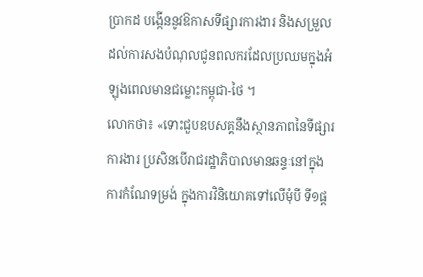ប្រាកដ បង្កើននូវឱកាសទីផ្សារការងារ និងសម្រួលដល់ការសងបំណុលជូនពលករដែលប្រឈមក្នុងអំឡុងពេលមានជម្លោះកម្ពុជា-ថៃ ។
លោកថា៖ «ទោះជួបឧបសគ្គនឹងស្ថានភាពនៃទីផ្សារការងារ ប្រសិនបើរាជរដ្ឋាភិបាលមានឆន្ទៈនៅក្នុងការកំណែទម្រង់ ក្នុងការវិនិយោគទៅលើមុំបី ទី១ផ្ត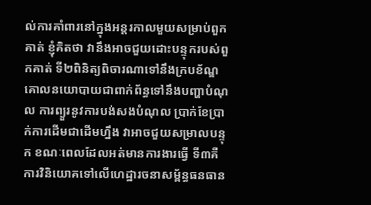ល់ការគាំពារនៅក្នុងអន្តរកាលមួយសម្រាប់ពួកគាត់ ខ្ញុំគិតថា វានឹងអាចជួយដោះបន្ទុករបស់ពួកគាត់ ទី២ពិនិត្យពិចារណាទៅនឹងក្របខ័ណ្ឌគោលនយោបាយជាពាក់ព័ន្ធទៅនឹងបញ្ហាបំណុល ការព្យួរនូវការបង់សងបំណុល ប្រាក់ខែប្រាក់ការដើមជាដើមហ្នឹង វាអាចជួយសម្រាលបន្ទុក ខណៈពេលដែលអត់មានការងារធ្វើ ទី៣គឺការវិនិយោគទៅលើហេដ្ឋារចនាសម្ព័ន្ធធនធាន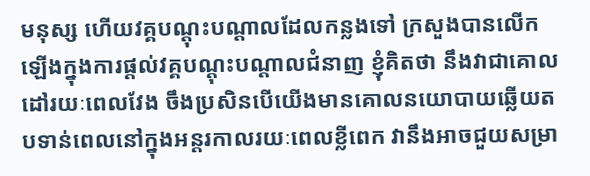មនុស្ស ហើយវគ្គបណ្ដុះបណ្ដាលដែលកន្លងទៅ ក្រសួងបានលើកឡើងក្នុងការផ្ដល់វគ្គបណ្ដុះបណ្ដាលជំនាញ ខ្ញុំគិតថា នឹងវាជាគោលដៅរយៈពេលវែង ចឹងប្រសិនបើយើងមានគោលនយោបាយឆ្លើយតបទាន់ពេលនៅក្នុងអន្តរកាលរយៈពេលខ្លីពេក វានឹងអាចជួយសម្រា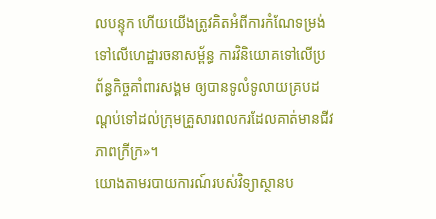លបន្ទុក ហើយយើងត្រូវគិតអំពីការកំណែទម្រង់ទៅលើហេដ្ឋារចនាសម្ព័ន្ធ ការវិនិយោគទៅលើប្រព័ន្ធកិច្ចគាំពារសង្គម ឲ្យបានទូលំទូលាយគ្របដណ្តប់ទៅដល់ក្រុមគ្រួសារពលករដែលគាត់មានជីវភាពក្រីក្រ»។
យោងតាមរបាយការណ៍របស់វិទ្យាស្ថានប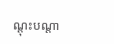ណ្តុះបណ្តា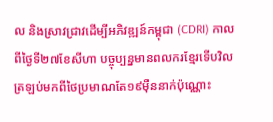ល និងស្រាវជ្រាវដើម្បីអភិវឌ្ឍន៍កម្ពុជា (CDRI) កាលពីថ្ងៃទី២៧ខែសីហា បច្ចុប្បន្នមានពលករខ្មែរទើបវិលត្រឡប់មកពីថៃប្រមាណតែ១៩ម៉ឺននាក់ប៉ុណ្ណោះ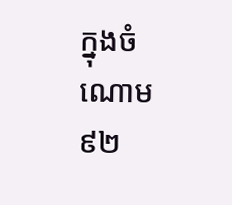ក្នុងចំណោម៩២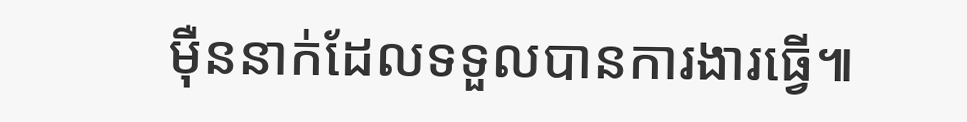ម៉ឺននាក់ដែលទទួលបានការងារធ្វើ៕